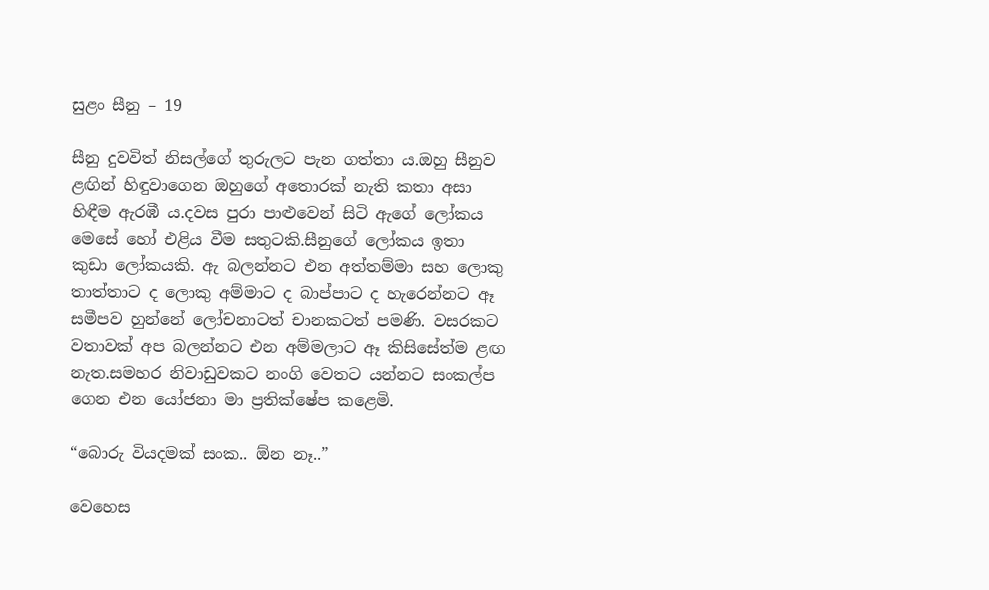සුළං සීනු – 19

සීනු දුවවිත් නිසල්ගේ තුරුලට පැන ගත්තා ය.ඔහු සීනුව ළඟින් හිඳුවාගෙන ඔහුගේ අතොරක් නැති කතා අසා හිඳීම ඇරඹී ය.දවස පුරා පාළුවෙන් සිටි ඇගේ ලෝකය මෙසේ හෝ එළිය වීම සතුටකි.සීනුගේ ලෝකය ඉතා කුඩා ලෝකයකි. ඇ බලන්නට එන අත්තම්මා සහ ලොකු තාත්තාට ද ලොකු අම්මාට ද බාප්පාට ද හැරෙන්නට ඈ සමීපව හුන්නේ ලෝචනාටත් චානකටත් පමණි. වසරකට වතාවක් අප බලන්නට එන අම්මලාට ඈ කිසිසේත්ම ළඟ නැත.සමහර නිවාඩුවකට නංගි වෙතට යන්නට සංකල්ප ගෙන එන යෝජනා මා ප්‍රතික්ෂේප කළෙමි.

“බොරු වියදමක් සංක.. ඕන නෑ..”

වෙහෙස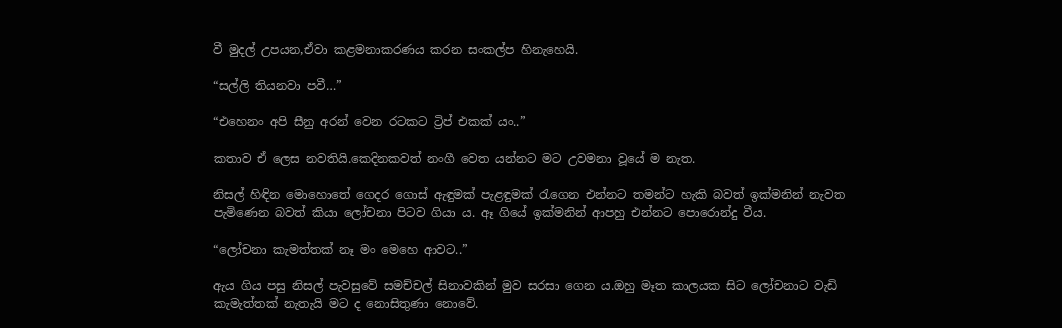වී මුදල් උපයන,ඒවා කළමනාකරණය කරන සංකල්ප හිනැහෙයි.

“සල්ලි තියනවා පවී…”

“එහෙනං අපි සීනු අරන් වෙන රටකට ට්‍රිප් එකක් යං..”

කතාව ඒ ලෙස නවතියි.කෙදිනකවත් නංගී වෙත යන්නට මට උවමනා වූයේ ම නැත.

නිසල් හිඳින මොහොතේ ගෙදර ගොස් ඇඳුමක් පැළඳුමක් රැගෙන එන්නට තමන්ට හැකි බවත් ඉක්මනින් නැවත පැමිණෙන බවත් කියා ලෝචනා පිටව ගියා ය. ඈ ගියේ ඉක්මනින් ආපහු එන්නට පොරොන්දු වීය.

“ලෝචනා කැමත්තක් නෑ මං මෙහෙ ආවට..”

ඇය ගිය පසු නිසල් පැවසුවේ සමච්චල් සිනාවකින් මුව සරසා ගෙන ය.ඔහු මෑත කාලයක සිට ලෝචනාට වැඩි කැමැත්තක් නැතැයි මට ද නොසිතුණා නොවේ.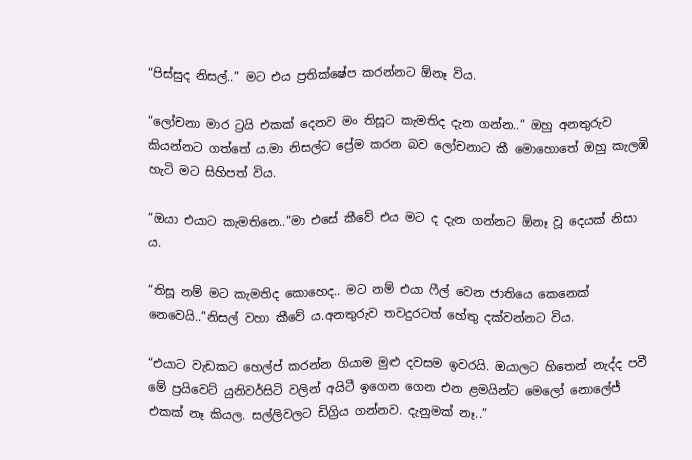“පිස්සුද නිසල්..” මට එය ප්‍රතික්ෂේප කරන්නට ඕනෑ විය.

“ලෝචනා මාර ට්‍රයි එකක් දෙනව මං තිසූට කැමතිද දැන ගන්න..” ඔහු අනතුරුව කියන්නට ගත්තේ ය.මා නිසල්ට ප්‍රේම කරන බව ලෝචනාට කී මොහොතේ ඔහු කැලඹි හැටි මට සිහිපත් විය.

“ඔයා එයාට කැමතිනෙ..”මා එසේ කීවේ එය මට ද දැන ගන්නට ඕනෑ වූ දෙයක් නිසා ය.

“තිසූ නම් මට කැමතිද කොහෙද.. මට නම් එයා ෆීල් වෙන ජාතියෙ කෙනෙක් නෙවෙයි..”නිසල් වහා කීවේ ය.අනතුරුව තවදුරටත් හේතු දක්වන්නට විය.

“එයාට වැඩකට හෙල්ප් කරන්න ගියාම මුළු දවසම ඉවරයි. ඔයාලට හිතෙන් නැද්ද පවී මේ ප්‍රයිවෙට් යුනිවර්සිටි වලින් අයිටී ඉගෙන ගෙන එන ළමයින්ට මෙලෝ නොලේජ් එකක් නෑ කියල. සල්ලිවලට ඩිග්‍රිය ගන්නව. දැනුමක් නෑ..”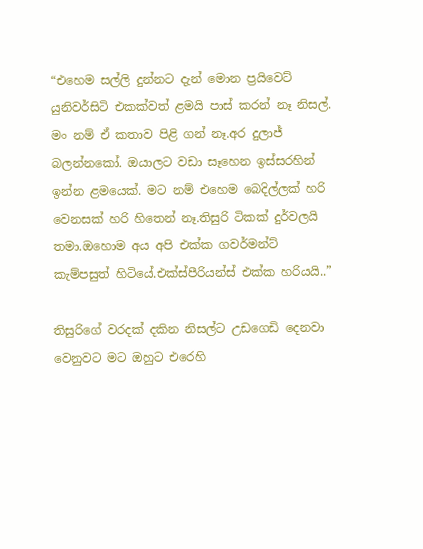“එහෙම සල්ලි දුන්නට දැන් මොන ප්‍රයිවෙට් යුනිවර්සිටි එකක්වත් ළමයි පාස් කරන් නෑ නිසල්. මං නම් ඒ කතාව පිළි ගන් නෑ.අර දුලාජ් බලන්නකෝ. ඔයාලට වඩා සෑහෙන ඉස්සරහින් ඉන්න ළමයෙක්. මට නම් එහෙම බෙදිල්ලක් හරි වෙනසක් හරි හිතෙන් නෑ.තිසුරි ටිකක් දුර්වලයි තමා.ඔහොම අය අපි එක්ක ගවර්මන්ට් කැම්පසුත් හිටියේ.එක්ස්පීරියන්ස් එක්ක හරියයි..”

තිසුරිගේ වරදක් දකින නිසල්ට උඩගෙඩි දෙනවා වෙනුවට මට ඔහුට එරෙහි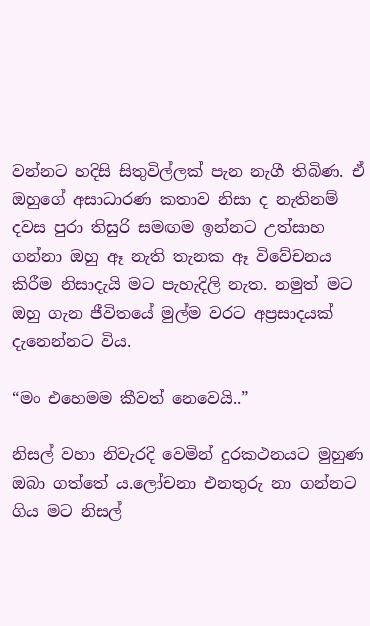වන්නට හදිසි සිතුවිල්ලක් පැන නැගී තිබිණ. ඒ ඔහුගේ අසාධාරණ කතාව නිසා ද නැතිනම් දවස පුරා තිසුරි සමඟම ඉන්නට උත්සාහ ගන්නා ඔහු ඈ නැති තැනක ඈ විවේචනය කිරීම නිසාදැයි මට පැහැදිලි නැත. නමුත් මට ඔහු ගැන ජීවිතයේ මුල්ම වරට අප්‍රසාදයක් දැනෙන්නට විය.

“මං එහෙමම කීවත් නෙවෙයි..”

නිසල් වහා නිවැරදි වෙමින් දුරකථනයට මුහුණ ඔබා ගත්තේ ය.ලෝචනා එනතුරු නා ගන්නට ගිය මට නිසල්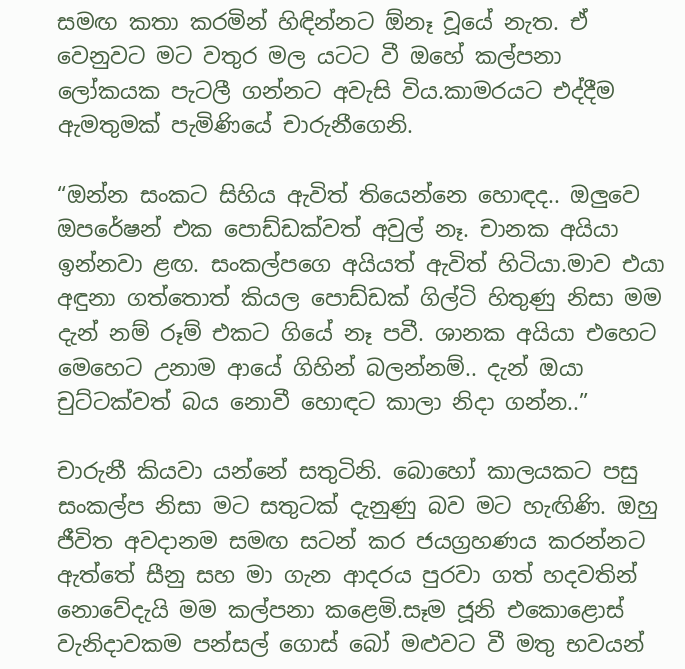සමඟ කතා කරමින් හිඳින්නට ඕනෑ වූයේ නැත. ඒ වෙනුවට මට වතුර මල යටට වී ඔහේ කල්පනා ලෝකයක පැටලී ගන්නට අවැසි විය.කාමරයට එද්දීම ඇමතුමක් පැමිණියේ චාරුනීගෙනි.

“ඔන්න සංකට සිහිය ඇවිත් තියෙන්නෙ හොඳද.. ඔලුවෙ ඔපරේෂන් එක පොඩ්ඩක්වත් අවුල් නෑ. චානක අයියා ඉන්නවා ළඟ. සංකල්පගෙ අයියත් ඇවිත් හිටියා.මාව එයා අඳුනා ගත්තොත් කියල පොඩ්ඩක් ගිල්ටි හිතුණු නිසා මම දැන් නම් රූම් එකට ගියේ නෑ පවී. ශානක අයියා එහෙට මෙහෙට උනාම ආයේ ගිහින් බලන්නම්.. දැන් ඔයා චුට්ටක්වත් බය නොවී හොඳට කාලා නිදා ගන්න..”

චාරුනී කියවා යන්නේ සතුටිනි. බොහෝ කාලයකට පසු සංකල්ප නිසා මට සතුටක් දැනුණු බව මට හැඟිණි. ඔහු ජීවිත අවදානම සමඟ සටන් කර ජයග්‍රහණය කරන්නට ඇත්තේ සීනු සහ මා ගැන ආදරය පුරවා ගත් හදවතින් නොවේදැයි මම කල්පනා කළෙමි.සෑම ජූනි එකොළොස් වැනිදාවකම පන්සල් ගොස් බෝ මළුවට වී මතු භවයන්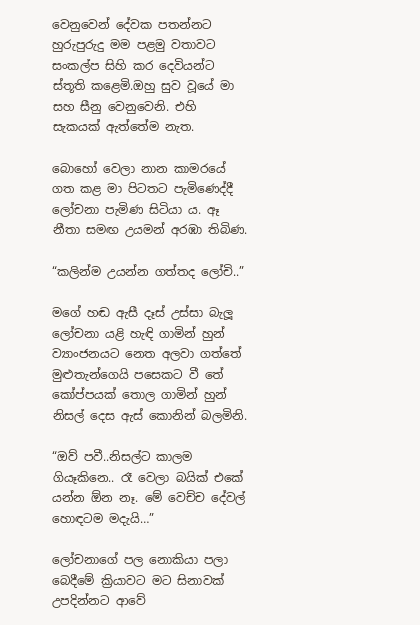වෙනුවෙන් දේවක පතන්නට හුරුපුරුදු මම පළමු වතාවට සංකල්ප සිහි කර දෙවියන්ට ස්තූති කළෙමි.ඔහු සුව වූයේ මා සහ සීනු වෙනුවෙනි. එහි සැකයක් ඇත්තේම නැත.

බොහෝ වෙලා නාන කාමරයේ ගත කළ මා පිටතට පැමිණෙද්දී ලෝචනා පැමිණ සිටියා ය. ඈ නීතා සමඟ උයමන් අරඹා තිබිණ.

“කලින්ම උයන්න ගත්තද ලෝචි..”

මගේ හඬ ඇසී දෑස් උස්සා බැලූ ලෝචනා යළි හැඳි ගාමින් හුන් ව්‍යාංජනයට නෙත අලවා ගත්තේ මුළුතැන්ගෙයි පසෙකට වී තේ කෝප්පයක් තොල ගාමින් හුන් නිසල් දෙස ඇස් කොනින් බලමිනි.

“ඔව් පවී..නිසල්ට කාලම ගියෑකිනෙ.. රෑ වෙලා බයික් එකේ යන්න ඕන නෑ. මේ වෙච්ච දේවල් හොඳටම මදැයි…”

ලෝචනාගේ පල නොකියා පලා බෙදීමේ ක්‍රියාවට මට සිනාවක් උපදින්නට ආවේ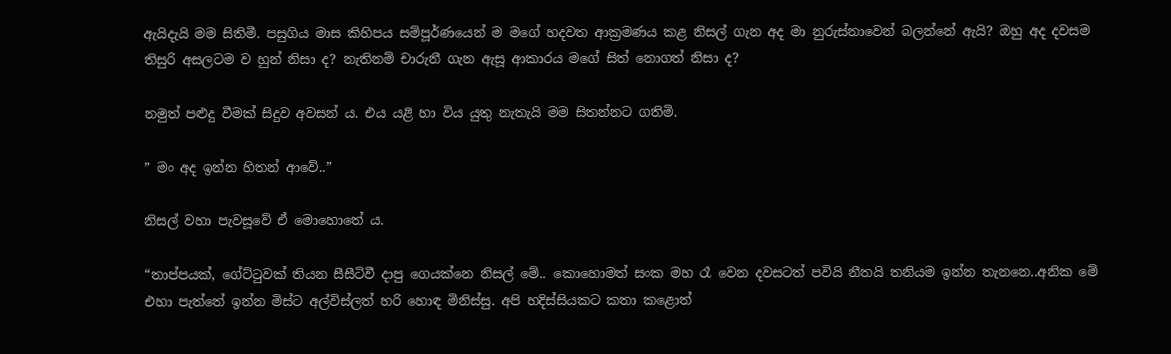ඇයිදැයි මම සිතිමී. පසුගිය මාස කිහිපය සම්පූර්ණයෙන් ම මගේ හදවත ආක්‍රමණය කළ නිසල් ගැන අද මා නුරුස්නාවෙන් බලන්නේ ඇයි? ඔහු අද දවසම තිසුරි අසලටම ව හුන් නිසා ද? නැතිනම් චාරුනී ගැන ඇසූ ආකාරය මගේ සිත් නොගත් නිසා ද?

නමුත් පළුදු වීමක් සිදුව අවසන් ය. එය යළි හා විය යුතු නැතැයි මම සිතන්නට ගතිමි.

” මං අද ඉන්න හිතන් ආවේ..”

නිසල් වහා පැවසූවේ ඒ මොහොතේ ය.

“තාප්පයක්, ගේට්ටුවක් තියන සීසීටිවී දාපු ගෙයක්නෙ නිසල් මේ.. කොහොමත් සංක මහ රෑ වෙන දවසටත් පවියි නීතයි තනියම ඉන්න තැනනෙ..අනික මේ එහා පැත්තේ ඉන්න මිස්ට අල්විස්ලත් හරි හොඳ මිනිස්සු. අපි හදිස්සියකට කතා කළොත්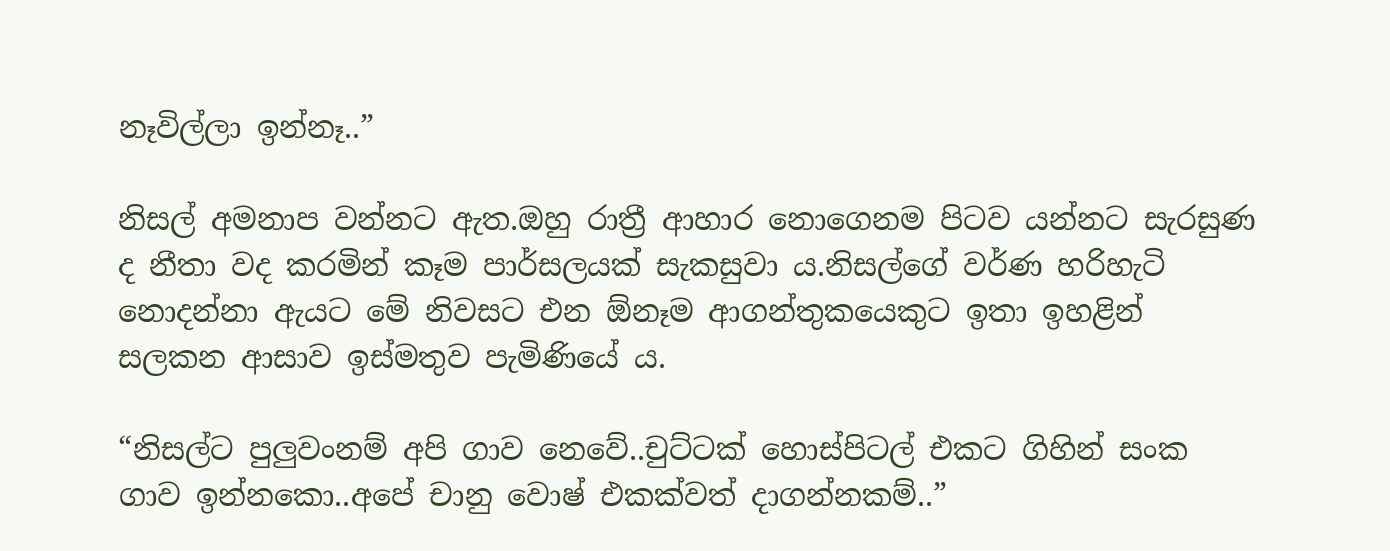නෑවිල්ලා ඉන්නෑ..”

නිසල් අමනාප වන්නට ඇත.ඔහු රාත්‍රී ආහාර නොගෙනම පිටව යන්නට සැරසුණ ද නීතා වද කරමින් කෑම පාර්සලයක් සැකසුවා ය.නිසල්ගේ වර්ණ හරිහැටි නොදන්නා ඇයට මේ නිවසට එන ඕනෑම ආගන්තුකයෙකුට ඉතා ඉහළින් සලකන ආසාව ඉස්මතුව පැමිණියේ ය.

“නිසල්ට පුලුවංනම් අපි ගාව නෙවේ..චුට්ටක් හොස්පිටල් එකට ගිහින් සංක ගාව ඉන්නකො..අපේ චානු වොෂ් එකක්වත් දාගන්නකම්..”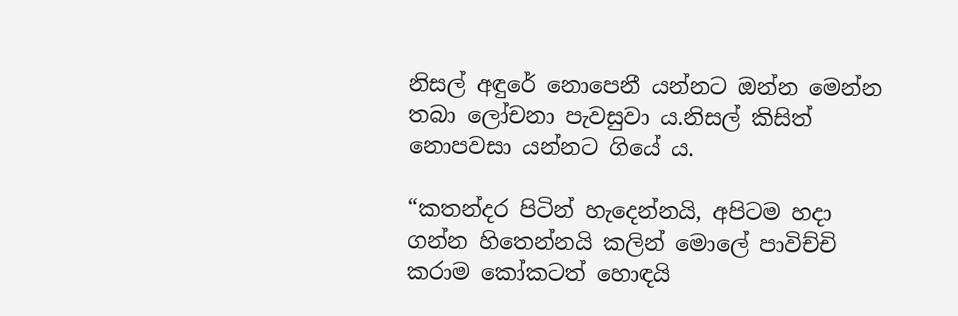නිසල් අඳුරේ නොපෙනී යන්නට ඔන්න මෙන්න තබා ලෝචනා පැවසුවා ය.නිසල් කිසිත් නොපවසා යන්නට ගියේ ය.

“කතන්දර පිටින් හැදෙන්නයි, අපිටම හදා ගන්න හිතෙන්නයි කලින් මොලේ පාවිච්චි කරාම කෝකටත් හොඳයි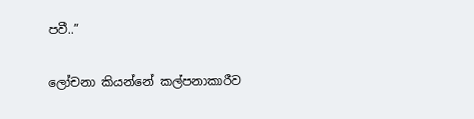පවී..”

ලෝචනා කියන්නේ කල්පනාකාරීව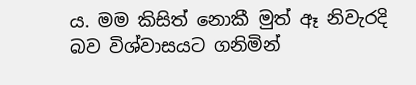ය. මම කිසිත් නොකී මුත් ඈ නිවැරදි බව විශ්වාසයට ගනිමින්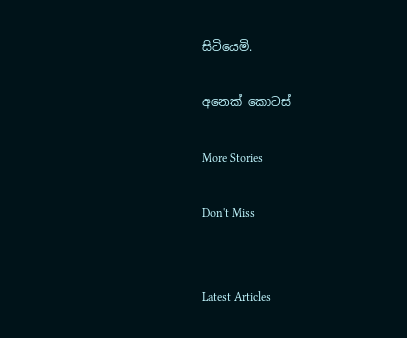සිටියෙමි.

අනෙක් කොටස්

More Stories

Don't Miss


Latest Articles